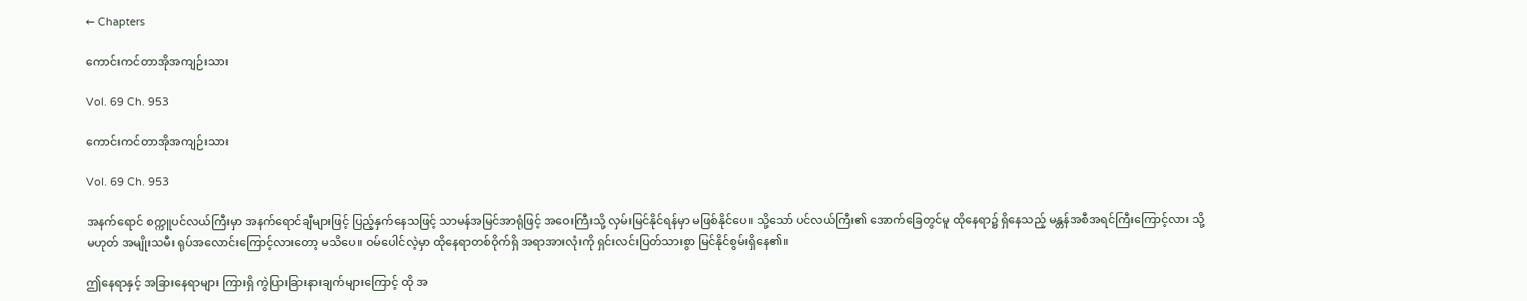← Chapters

ကောင်းကင်တာအိုအကျဉ်းသား

Vol. 69 Ch. 953

ကောင်းကင်တာအိုအကျဉ်းသား

Vol. 69 Ch. 953

အနက်ရောင် စက္ကူပင်လယ်ကြီးမှာ အနက်ရောင်ချီများဖြင့် ပြည့်နှက်နေသဖြင့် သာမန်အမြင်အာရုံဖြင့် အဝေးကြီးသို့ လှမ်းမြင်နိုင်ရန်မှာ မဖြစ်နိုင်ပေ။ သို့သော် ပင်လယ်ကြီး၏ အောက်ခြေတွင်မူ ထိုနေရာ၌ ရှိနေသည့် မန္တန်အစီအရင်ကြီးကြောင့်လား သို့မဟုတ် အမျိုးသမီး ရုပ်အလောင်းကြောင့်လားတော့ မသိပေ။ ဝမ်ပေါင်လဲ့မှာ ထိုနေရာတစ်ဝိုက်ရှိ အရာအားလုံးကို ရှင်းလင်းပြတ်သားစွာ မြင်နိုင်စွမ်းရှိနေ၏။

ဤနေရာနှင့် အခြားနေရာများ ကြားရှိ ကွဲပြားခြားနားချက်များကြောင့် ထို အ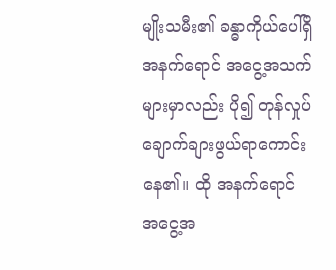မျိုးသမီး၏ ခန္ဓာကိုယ်ပေါ်ရှိ အနက်ရောင် အငွေ့အသက်များမှာလည်း ပို၍ တုန်လှုပ်ချောက်ချားဖွယ်ရာကောင်းနေ၏။ ထို အနက်ရောင် အငွေ့အ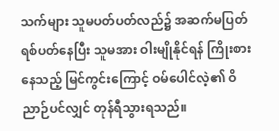သက်များ သူမပတ်ပတ်လည်၌ အဆက်မပြတ် ရစ်ပတ်နေပြီး သူမအား ဝါးမျိုနိုင်ရန် ကြိုးစားနေသည့် မြင်ကွင်းကြောင့် ဝမ်ပေါင်လဲ့၏ ဝိညာဉ်ပင်လျှင် တုန်ရီသွားရသည်။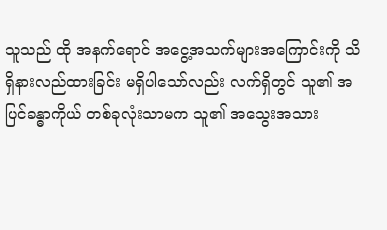သူသည် ထို အနက်ရောင် အငွေ့အသက်များအကြောင်းကို သိရှိနားလည်ထားခြင်း မရှိပါသော်လည်း လက်ရှိတွင် သူ၏ အပြင်ခန္ဓာကိုယ် တစ်ခုလုံးသာမက သူ၏ အသွေးအသား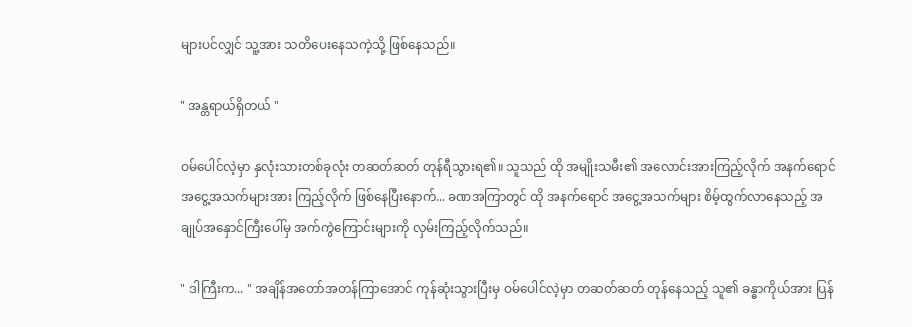များပင်လျှင် သူ့အား သတိပေးနေသကဲ့သို့ ဖြစ်နေသည်။

" အန္တရာယ်ရှိတယ် "

ဝမ်ပေါင်လဲ့မှာ နှလုံးသားတစ်ခုလုံး တဆတ်ဆတ် တုန်ရီသွားရ၏။ သူသည် ထို အမျိုးသမီး၏ အလောင်းအားကြည့်လိုက် အနက်ရောင် အငွေ့အသက်များအား ကြည့်လိုက် ဖြစ်နေပြီးနောက်... ခဏအကြာတွင် ထို အနက်ရောင် အငွေ့အသက်များ စိမ့်ထွက်လာနေသည့် အချုပ်အနှောင်ကြီးပေါ်မှ အက်ကွဲကြောင်းများကို လှမ်းကြည့်လိုက်သည်။

" ဒါကြီးက... " အချိန်အတော်အတန်ကြာအောင် ကုန်ဆုံးသွားပြီးမှ ဝမ်ပေါင်လဲ့မှာ တဆတ်ဆတ် တုန်နေသည့် သူ၏ ခန္ဓာကိုယ်အား ပြန်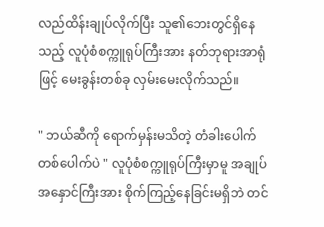လည်ထိန်းချုပ်လိုက်ပြီး သူ၏ဘေးတွင်ရှိနေသည့် လူပုံစံစက္ကူရုပ်ကြီးအား နတ်ဘုရားအာရုံဖြင့် မေးခွန်းတစ်ခု လှမ်းမေးလိုက်သည်။

" ဘယ်ဆီကို ရောက်မှန်းမသိတဲ့ တံခါးပေါက်တစ်ပေါက်ပဲ " လူပုံစံစက္ကူရုပ်ကြီးမှာမူ အချုပ်အနှောင်ကြီးအား စိုက်ကြည့်နေခြင်းမရှိဘဲ တင်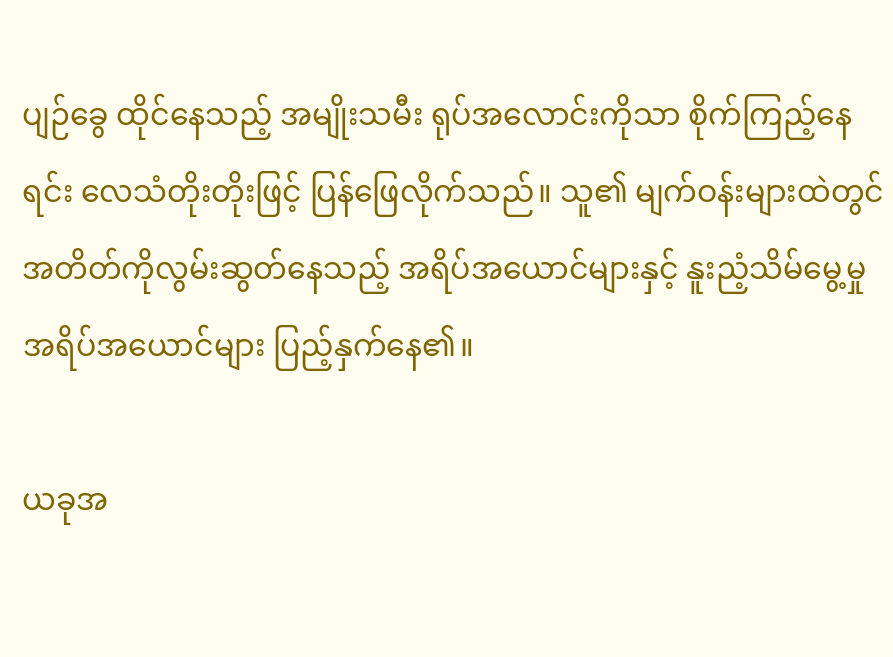ပျဉ်ခွေ ထိုင်နေသည့် အမျိုးသမီး ရုပ်အလောင်းကိုသာ စိုက်ကြည့်နေရင်း ‌လေသံတိုးတိုးဖြင့် ပြန်ဖြေလိုက်သည်။ သူ၏ မျက်ဝန်းများထဲတွင် အတိတ်ကိုလွမ်းဆွတ်နေသည့် အရိပ်အယောင်များနှင့် နူးညံ့သိမ်မွေ့မှု အရိပ်အယောင်များ ပြည့်နှက်နေ၏။

ယခုအ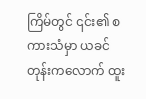ကြိမ်တွင် ၎င်း၏ စကားသံမှာ ယခင်တုန်းကလောက် ထူး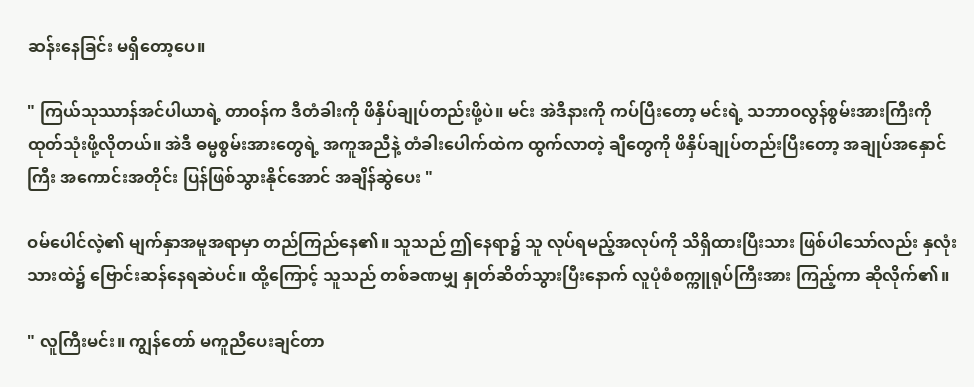ဆန်းနေခြင်း မရှိတော့ပေ။

" ကြယ်သုဿာန်အင်ပါယာရဲ့ တာဝန်က ဒီတံခါးကို ဖိနှိပ်ချုပ်တည်းဖို့ပဲ။ မင်း အဲဒီနားကို ကပ်ပြီးတော့ မင်းရဲ့ သဘာဝလွန်စွမ်းအားကြီးကို ထုတ်သုံးဖို့လိုတယ်။ အဲဒီ ဓမ္မစွမ်းအားတွေရဲ့ အကူအညီနဲ့ တံခါးပေါက်ထဲက ထွက်လာတဲ့ ချီတွေကို ဖိနှိပ်ချုပ်တည်းပြီးတော့ အချုပ်အနှောင်ကြီး အကောင်းအတိုင်း ပြန်ဖြစ်သွားနိုင်အောင် အချိန်ဆွဲပေး "

ဝမ်ပေါင်လဲ့၏ မျက်နှာအမူအရာမှာ တည်ကြည်နေ၏။ သူသည် ဤနေရာ၌ သူ လုပ်ရမည့်အလုပ်ကို သိရှိထားပြီးသား ဖြစ်ပါသော်လည်း နှလုံးသားထဲ၌ ဗြောင်းဆန်နေရဆဲပင်။ ထို့ကြောင့် သူသည် တစ်ခဏမျှ နှုတ်ဆိတ်သွားပြီးနောက် လူပုံစံစက္ကူရုပ်ကြီးအား ကြည့်ကာ ဆိုလိုက်၏။

" လူကြီးမင်း။ ကျွန်တော် မကူညီပေးချင်တာ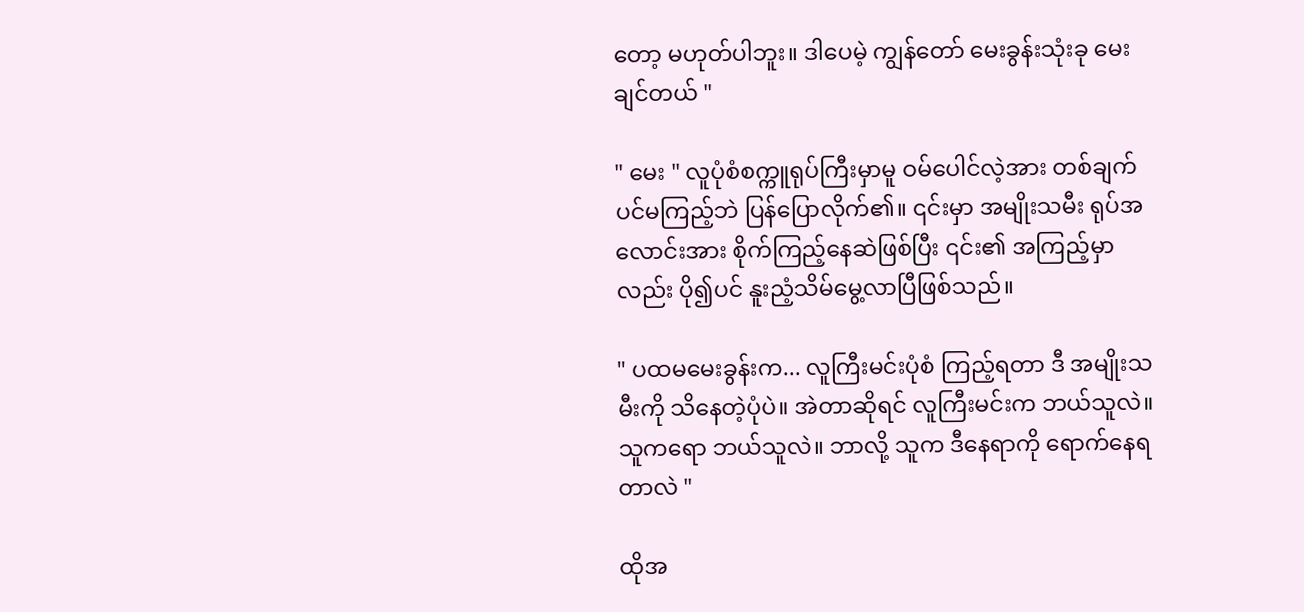တော့ မဟုတ်ပါဘူး။ ဒါပေမဲ့ ကျွန်တော် မေးခွန်းသုံးခု မေးချင်တယ် "

" မေး " လူပုံစံစက္ကူရုပ်ကြီးမှာမူ ဝမ်ပေါင်လဲ့အား တစ်ချက်ပင်မကြည့်ဘဲ ပြန်ပြောလိုက်၏။ ၎င်းမှာ အမျိုးသမီး ရုပ်အလောင်းအား စိုက်ကြည့်နေဆဲဖြစ်ပြီး ၎င်း၏ အကြည့်မှာလည်း ပို၍ပင် နူးညံ့သိမ်မွေ့လာပြီဖြစ်သည်။

" ပထမမေးခွန်းက... လူကြီးမင်းပုံစံ ကြည့်ရတာ ဒီ အမျိုးသမီးကို သိနေတဲ့ပုံပဲ။ အဲတာဆိုရင် လူကြီးမင်းက ဘယ်သူလဲ။ သူကရော ဘယ်သူလဲ။ ဘာလို့ သူက ဒီနေရာကို ရောက်နေရတာလဲ "

ထိုအ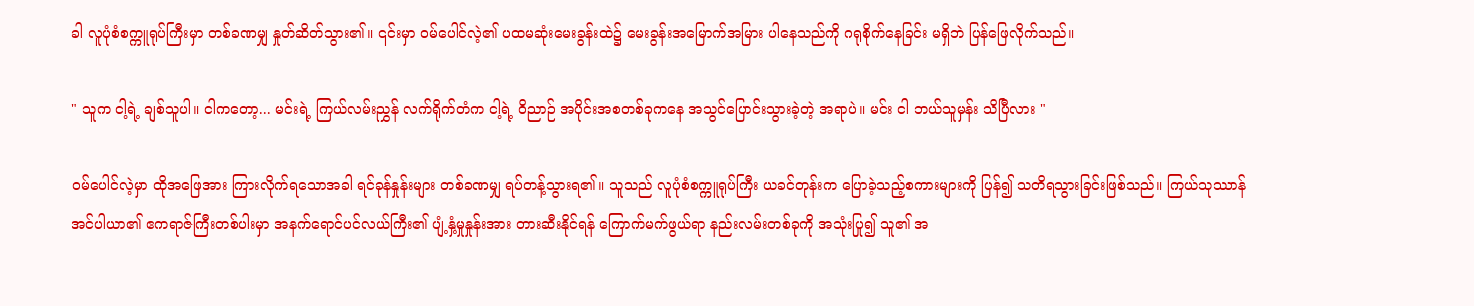ခါ လူပုံစံစက္ကူရုပ်ကြီးမှာ တစ်ခဏမျှ နှုတ်ဆိတ်သွား၏။ ၎င်းမှာ ဝမ်ပေါင်လဲ့၏ ပထမဆုံးမေးခွန်းထဲ၌ မေးခွန်းအမြောက်အမြား ပါနေသည်ကို ဂရုစိုက်နေခြင်း မရှိဘဲ ပြန်ဖြေလိုက်သည်။

" သူက ငါ့ရဲ့ ချစ်သူပါ။ ငါကတော့... မင်းရဲ့ ကြယ်လမ်းညွှန် လက်ရိုက်တံက ငါ့ရဲ့ ဝိညာဉ် အပိုင်းအစတစ်ခုကနေ အသွင်ပြောင်းသွားခဲ့တဲ့ အရာပဲ။ မင်း ငါ ဘယ်သူမှန်း သိပြီလား "

ဝမ်ပေါင်လဲ့မှာ ထိုအဖြေအား ကြားလိုက်ရသောအခါ ရင်ခုန်နှုန်းများ တစ်ခဏမျှ ရပ်တန့်သွားရ၏။ သူသည် လူပုံစံစက္ကူရုပ်ကြီး ယခင်တုန်းက ပြောခဲ့သည့်စကားများကို ပြန်၍ သတိရသွားခြင်းဖြစ်သည်။ ကြယ်သုဿာန်အင်ပါယာ၏ ဧကရာဇ်ကြီးတစ်ပါးမှာ အနက်ရောင်ပင်လယ်ကြီး၏ ပျံ့နှံ့မှုနှုန်းအား တားဆီးနိုင်ရန် ကြောက်မက်ဖွယ်ရာ နည်းလမ်းတစ်ခုကို အသုံးပြု၍ သူ၏ အ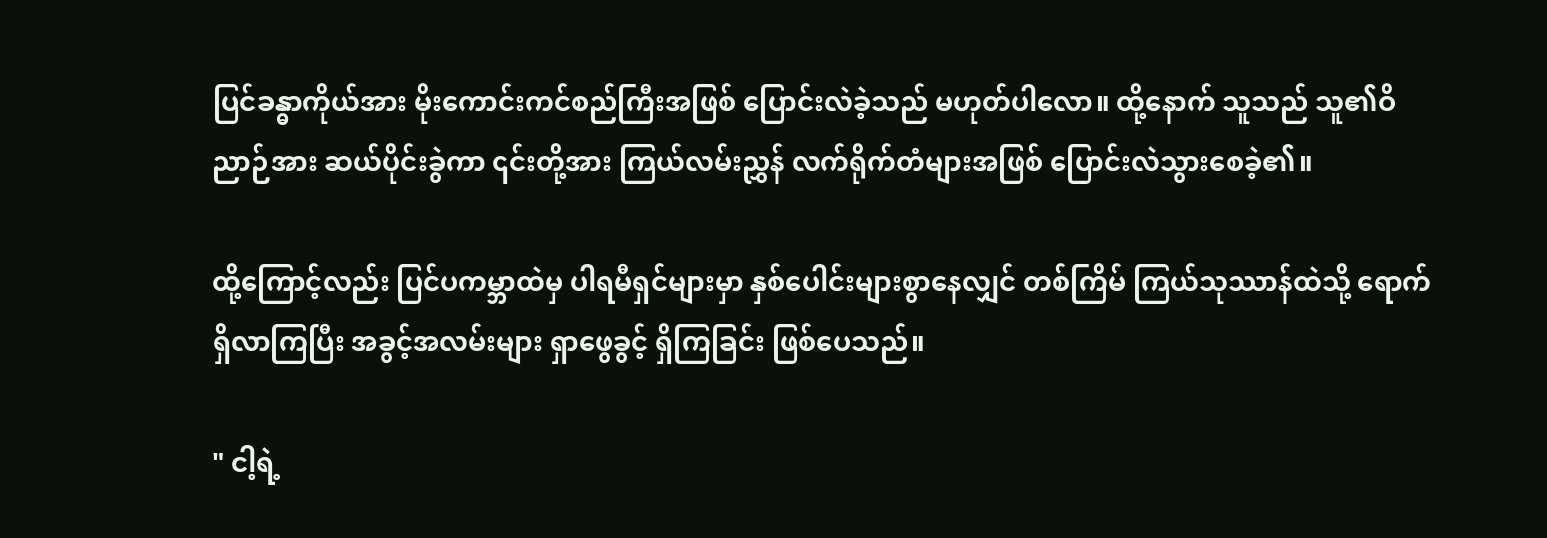ပြင်ခန္ဓာကိုယ်အား မိုးကောင်းကင်စည်ကြီးအဖြစ် ပြောင်းလဲခဲ့သည် မဟုတ်ပါလော။ ထို့နောက် သူသည် သူ၏ဝိညာဉ်အား ဆယ်ပိုင်းခွဲကာ ၎င်းတို့အား ကြယ်လမ်းညွှန် လက်ရိုက်တံများအဖြစ် ပြောင်းလဲသွားစေခဲ့၏။

ထို့ကြောင့်လည်း ပြင်ပကမ္ဘာထဲမှ ပါရမီရှင်များမှာ နှစ်ပေါင်းများစွာနေလျှင် တစ်ကြိမ် ကြယ်သုဿာန်ထဲသို့ ရောက်ရှိလာကြပြီး အခွင့်အလမ်းများ ရှာဖွေခွင့် ရှိကြခြင်း ဖြစ်ပေသည်။

" ငါ့ရဲ့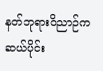နတ်ဘုရားဝိညာဉ်က ဆယ်ပိုင်း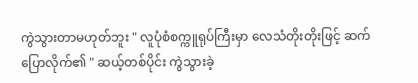ကွဲသွားတာမဟုတ်ဘူး " လူပုံစံစက္ကူရုပ်ကြီးမှာ လေသံတိုးတိုးဖြင့် ဆက်ပြောလိုက်၏ " ဆယ့်တစ်ပိုင်း ကွဲသွားခဲ့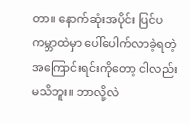တာ။ နောက်ဆုံးအပိုင်း ပြင်ပကမ္ဘာထဲမှာ ပေါ်ပေါက်လာခဲ့ရတဲ့ အကြောင်းရင်းကိုတော့ ငါလည်း မသိဘူး။ ဘာလို့လဲ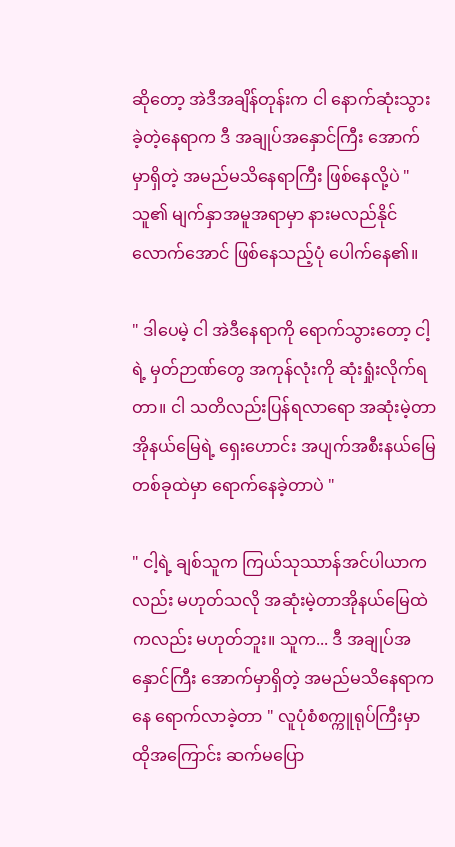ဆိုတော့ အဲဒီအချိန်တုန်းက ငါ နောက်ဆုံးသွားခဲ့တဲ့နေရာက ဒီ အချုပ်အနှောင်ကြီး အောက်မှာရှိတဲ့ အမည်မသိနေရာကြီး ဖြစ်နေလို့ပဲ " သူ၏ မျက်နှာအမူအရာမှာ နားမလည်နိုင်လောက်အောင် ဖြစ်နေသည့်ပုံ ပေါက်နေ၏။

" ဒါပေမဲ့ ငါ အဲဒီနေရာကို ရောက်သွား‌တော့ ငါ့ရဲ့ မှတ်ဉာဏ်တွေ အကုန်လုံးကို ဆုံးရှုံးလိုက်ရတာ။ ငါ သတိလည်းပြန်ရလာရော အဆုံးမဲ့တာအိုနယ်မြေရဲ့ ရှေးဟောင်း အပျက်အစီးနယ်မြေတစ်ခုထဲမှာ ရောက်နေခဲ့တာပဲ "

" ငါ့ရဲ့ ချစ်သူက ကြယ်သုဿာန်အင်ပါယာကလည်း မဟုတ်သလို အဆုံးမဲ့တာအိုနယ်မြေထဲကလည်း မဟုတ်ဘူး။ သူက... ဒီ အချုပ်အနှောင်ကြီး အောက်မှာရှိတဲ့ အမည်မသိနေရာကနေ ရောက်လာခဲ့တာ " လူပုံစံစက္ကူရုပ်ကြီးမှာ ထိုအကြောင်း ဆက်မပြော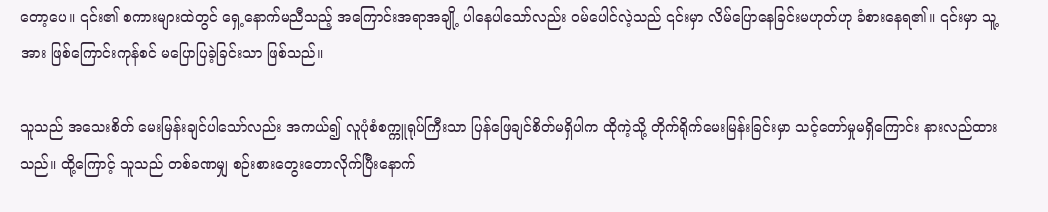တော့ပေ။ ၎င်း၏ စကားများထဲတွင် ရှေ့နောက်မညီသည့် အကြောင်းအရာအချို့ ပါနေပါသော်လည်း ဝမ်ပေါင်လဲ့သည် ၎င်းမှာ လိမ်ပြောနေခြင်းမဟုတ်ဟု ခံစားနေရ၏။ ၎င်းမှာ သူ့အား ဖြစ်ကြောင်းကုန်စင် မပြောပြခဲ့ခြင်းသာ ဖြစ်သည်။

သူသည် အသေးစိတ် မေးမြန်းချင်ပါသော်လည်း အကယ်၍ လူပုံစံစက္ကူရုပ်ကြီးသာ ပြန်ဖြေချင်စိတ်မရှိပါက ထိုကဲ့သို့ တိုက်ရိုက်မေးမြန်းခြင်းမှာ သင့်တော်မှုမရှိကြောင်း နားလည်ထားသည်။ ထို့ကြောင့် သူသည် တစ်ခဏမျှ စဉ်းစားတွေးတောလိုက်ပြီးနောက်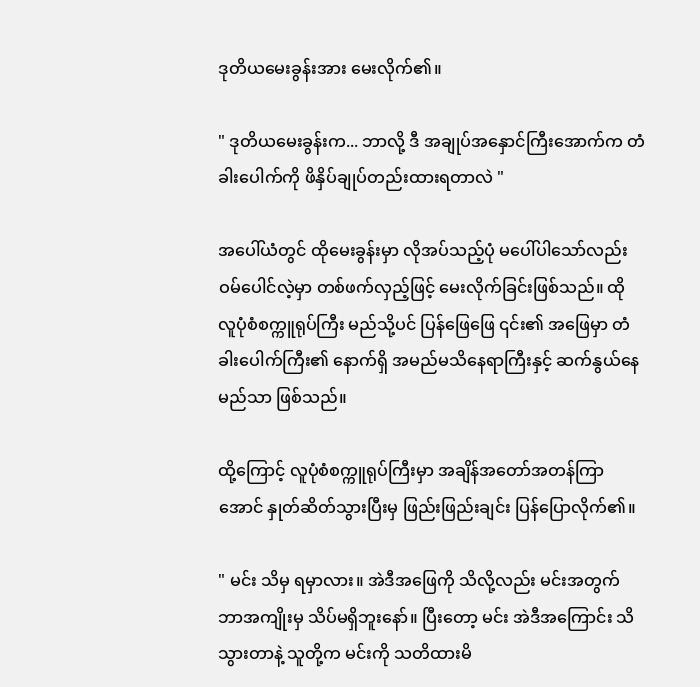ဒုတိယမေးခွန်းအား မေးလိုက်၏။

" ဒုတိယမေးခွန်းက... ဘာလို့ ဒီ အချုပ်အနှောင်ကြီးအောက်က တံခါးပေါက်ကို ဖိနှိပ်ချုပ်တည်းထားရတာလဲ "

အပေါ်ယံတွင် ထိုမေးခွန်းမှာ လိုအပ်သည့်ပုံ မပေါ်ပါသော်လည်း ဝမ်ပေါင်လဲ့မှာ တစ်ဖက်လှည့်ဖြင့် မေးလိုက်ခြင်းဖြစ်သည်။ ထို လူပုံစံစက္ကူရုပ်ကြီး မည်သို့ပင် ပြန်ဖြေဖြေ ၎င်း၏ အဖြေမှာ တံခါးပေါက်ကြီး၏ နောက်ရှိ အမည်မသိနေရာကြီးနှင့် ဆက်နွယ်‌နေမည်သာ ဖြစ်သည်။

ထို့ကြောင့် လူပုံစံစက္ကူရုပ်ကြီးမှာ အချိန်အတော်အတန်ကြာအောင် နှုတ်ဆိတ်သွားပြီးမှ ဖြည်းဖြည်းချင်း ပြန်ပြောလိုက်၏။

" မင်း သိမှ ရမှာလား။ အဲဒီအဖြေကို သိလို့လည်း မင်းအတွက် ဘာအကျိုးမှ သိပ်မရှိဘူးနော်။ ပြီးတော့ မင်း အဲဒီအကြောင်း သိသွားတာနဲ့ သူတို့က မင်းကို သတိထားမိ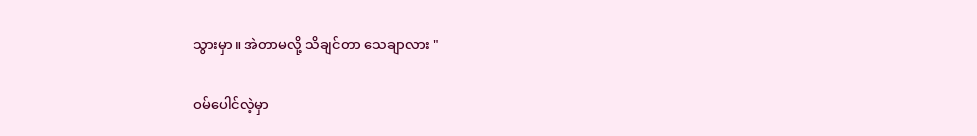သွားမှာ။ အဲတာမလို့ သိချင်တာ သေချာလား "

ဝမ်ပေါင်လဲ့မှာ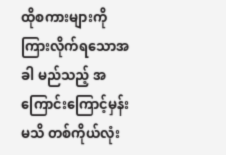ထိုစကားများကို ကြားလိုက်ရသောအခါ မည်သည့် အကြောင်းကြောင့်မှန်းမသိ တစ်ကိုယ်လုံး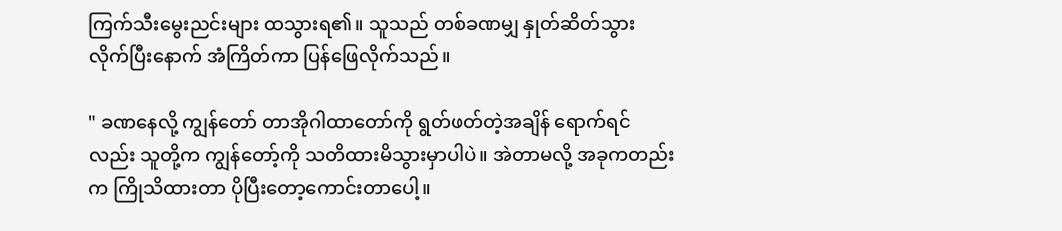ကြက်‌သီးမွေးညင်းများ ထသွားရ၏။ သူသည် တစ်ခဏမျှ နှုတ်ဆိတ်သွားလိုက်ပြီးနောက် အံကြိတ်ကာ ပြန်ဖြေလိုက်သည်။

" ခဏနေလို့ ကျွန်တော် တာအိုဂါထာတော်ကို ရွတ်ဖတ်တဲ့အချိန် ရောက်ရင်လည်း သူတို့က ကျွန်တော့်ကို သတိထားမိသွားမှာပါပဲ။ အဲတာမလို့ အခုကတည်းက ကြိုသိထားတာ ပိုပြီးတော့ကောင်းတာပေါ့။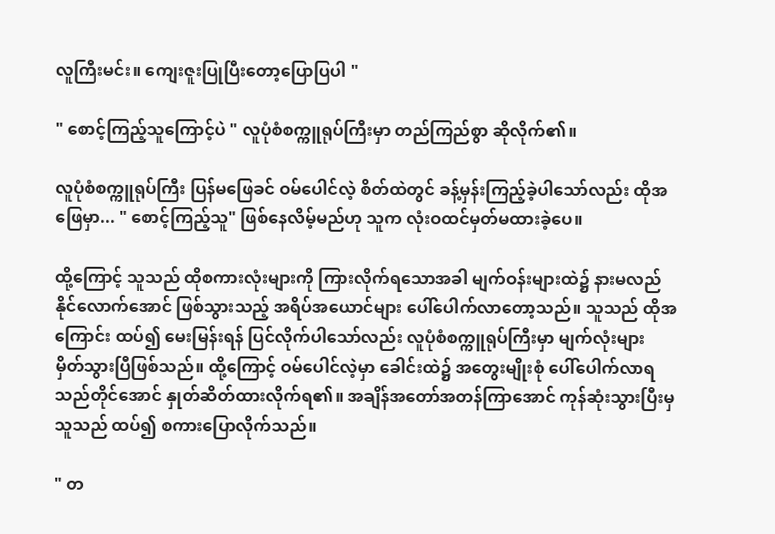လူကြီးမင်း။ ကျေးဇူးပြုပြီးတော့ပြောပြပါ "

" စောင့်ကြည့်သူကြောင့်ပဲ " လူပုံစံစက္ကူရုပ်ကြီးမှာ တည်ကြည်စွာ ဆိုလိုက်၏။

လူပုံစံစက္ကူရုပ်ကြီး ပြန်မဖြေခင် ဝမ်ပေါင်လဲ့ စိတ်ထဲတွင် ခန့်မှန်းကြည့်ခဲ့ပါသော်လည်း ထိုအဖြေမှာ... " စောင့်ကြည့်သူ" ဖြစ်နေလိမ့်မည်ဟု သူက လုံးဝထင်မှတ်မထားခဲ့ပေ။

ထို့ကြောင့် သူသည် ထိုစကားလုံးများကို ကြားလိုက်ရသောအခါ မျက်ဝန်းများထဲ၌ နားမလည်နိုင်လောက်အောင် ဖြစ်သွားသည့် အရိပ်အယောင်များ ပေါ်ပေါက်လာတော့သည်။ သူသည် ထိုအကြောင်း ထပ်၍ မေးမြန်းရန် ပြင်လိုက်ပါသော်လည်း လူပုံစံစက္ကူရုပ်ကြီးမှာ မျက်လုံးများ မှိတ်သွားပြီဖြစ်သည်။ ထို့ကြောင့် ဝမ်ပေါင်လဲ့မှာ ခေါင်းထဲ၌ အတွေးမျိုးစုံ ပေါ်ပေါက်လာရသည်တိုင်အောင် နှုတ်ဆိတ်ထားလိုက်ရ၏။ အချိန်အတော်အတန်ကြာအောင် ကုန်ဆုံးသွားပြီးမှ သူသည် ထပ်၍ စကားပြောလိုက်သည်။

" တ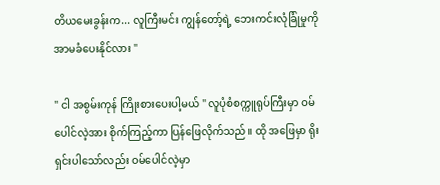တိယမေးခွန်းက... လူကြီးမင်း ကျွန်တော့်ရဲ့ ဘေးကင်းလုံခြုံမှုကို အာမခံပေးနိုင်လား "

" ငါ အစွမ်းကုန် ကြိုးစားပေးပါ့မယ် " လူပုံစံစက္ကူရုပ်ကြီးမှာ ဝမ်ပေါင်လဲ့အား စိုက်ကြည့်ကာ ပြန်ဖြေလိုက်သည်။ ထို အဖြေမှာ ရိုးရှင်းပါသော်လည်း ဝမ်ပေါင်လဲ့မှာ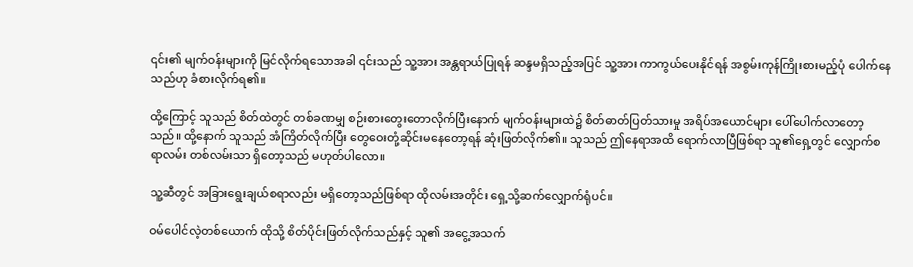၎င်း၏ မျက်ဝန်းများကို မြင်လိုက်ရသောအခါ ၎င်းသည် သူ့အား အန္တရာယ်ပြုရန် ဆန္ဒမရှိသည့်အပြင် သူ့အား ကာကွယ်ပေးနိုင်ရန် အစွမ်းကုန်ကြိုးစားမည့်ပုံ ပေါက်နေသည်ဟု ခံစားလိုက်ရ၏။

ထို့ကြောင့် သူသည် စိတ်ထဲတွင် တစ်ခဏမျှ စဉ်းစားတွေးတောလိုက်ပြီးနောက် မျက်ဝန်းများထဲ၌ စိတ်ဓာတ်ပြတ်သားမှု အရိပ်အယောင်များ ပေါ်ပေါက်လာတော့သည်။ ထို့နောက် သူသည် အံကြိတ်လိုက်ပြီး တွေဝေးတုံ့ဆိုင်းမနေတော့ရန် ဆုံးဖြတ်လိုက်၏။ သူသည် ဤနေရာအထိ ရောက်လာပြီဖြစ်ရာ သူ၏ရှေ့တွင် လျှောက်စရာလမ်း တစ်လမ်းသာ ရှိတော့သည် မဟုတ်ပါလော။

သူ့ဆီတွင် အခြားရွေးချယ်စရာလည်း မရှိတော့သည်ဖြစ်ရာ ထိုလမ်းအတိုင်း ရှေ့သို့ဆက်လျှောက်ရုံပင်။

ဝမ်ပေါင်လဲ့တစ်ယောက် ထိုသို့ စိတ်ပိုင်းဖြတ်လိုက်သည်နှင့် သူ၏ အငွေ့အသက်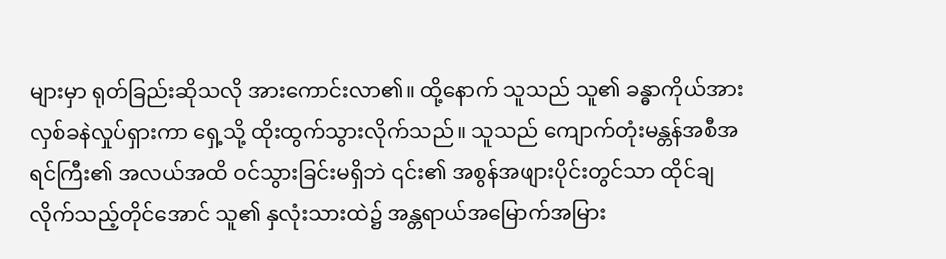များမှာ ရုတ်ခြည်းဆိုသလို အားကောင်းလာ၏။ ထို့နောက် သူသည် သူ၏ ခန္ဓာကိုယ်အား လှစ်ခနဲလှုပ်ရှားကာ ရှေ့သို့ ထိုးထွက်သွားလိုက်သည်။ သူသည် ကျောက်တုံးမန္တန်အစီအရင်ကြီး၏ အလယ်အထိ ဝင်သွားခြင်းမရှိဘဲ ၎င်း၏ အစွန်အဖျားပိုင်းတွင်သာ ထိုင်ချလိုက်သည့်တိုင်အောင် သူ၏ နှလုံးသားထဲ၌ အန္တရာယ်အမြောက်အမြား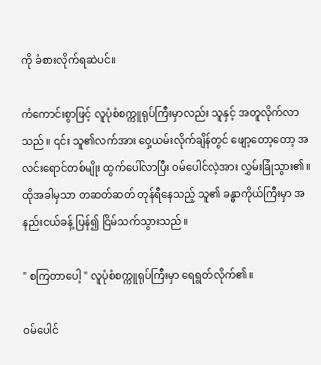ကို ခံစားလိုက်ရဆဲပင်။

ကံကောင်းစွာဖြင့် လူပုံစံစက္ကူရုပ်ကြီးမှာလည်း သူနှင့် အတူလိုက်လာသည်။ ၎င်း သူ၏လက်အား ဝှေ့ယမ်းလိုက်ချိန်တွင် ဖျော့တော့တော့ အလင်းရောင်တစ်မျိုး ထွက်ပေါ်လာပြီး ဝမ်ပေါင်လဲ့အား လွှမ်းခြုံသွား၏။ ထိုအခါမှသာ တဆတ်ဆတ် တုန်ရီနေသည့် သူ၏ ခန္ဓာကိုယ်ကြီးမှာ အနည်းငယ်ခန့် ပြန်၍ ငြိမ်သက်သွားသည်။

" စကြတာပေါ့ " လူပုံစံစက္ကူရုပ်ကြီးမှာ ရေရွတ်လိုက်၏။

ဝမ်ပေါင်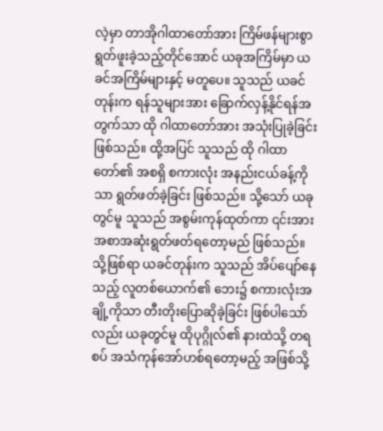လဲ့မှာ တာအိုဂါထာတော်အား ကြိမ်ဖန်များစွာ ရွတ်ဖူးခဲ့သည့်တိုင်အောင် ယခုအကြိမ်မှာ ယခင်အကြိမ်များနှင့် မတူပေ။ သူသည် ယခင်တုန်းက ရန်သူများအား ခြောက်လှန့်နိုင်ရန်အတွက်သာ ထို ဂါထာတော်အား အသုံးပြုခဲ့ခြင်းဖြစ်သည်။ ထို့အပြင် သူသည် ထို ဂါထာတော်၏ အစရှိ စကားလုံး အနည်းငယ်ခန့်ကိုသာ ရွတ်ဖတ်ခဲ့ခြင်း ဖြစ်သည်။ သို့သော် ယခုတွင်မူ သူသည် အစွမ်းကုန်ထုတ်ကာ ၎င်းအား အစာအဆုံးရွတ်ဖတ်ရတော့မည် ဖြစ်သည်။ သို့ဖြစ်ရာ ယခင်တုန်းက သူသည် အိပ်ပျော်နေသည့် လူတစ်ယောက်၏ ဘေး၌ စကားလုံးအချို့ကိုသာ တီးတိုးပြောဆိုခဲ့ခြင်း ဖြစ်ပါသော်လည်း ယခုတွင်မူ ထိုပုဂ္ဂိုလ်၏ နားထဲသို့ တရစပ် အသံကုန်အော်ဟစ်ရတော့မည့် အဖြစ်သို့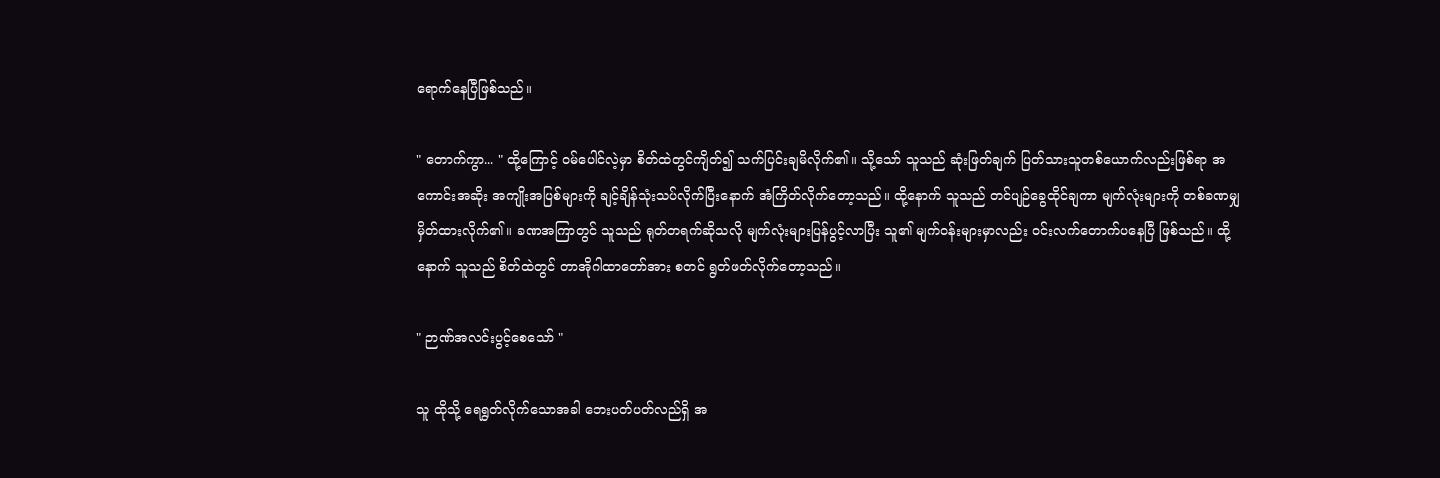ရောက်နေပြီဖြစ်သည်။

" တောက်ကွာ... " ထို့ကြောင့် ဝမ်ပေါင်လဲ့မှာ စိတ်ထဲတွင်ကျိတ်၍ သက်ပြင်းချမိလိုက်၏။ သို့သော် သူသည် ဆုံးဖြတ်ချက် ပြတ်သားသူတစ်ယောက်လည်းဖြစ်ရာ အကောင်းအဆိုး အကျိုးအပြစ်များကို ချင့်ချိန်သုံးသပ်လိုက်ပြီးနောက် အံကြိတ်လိုက်တော့သည်။ ထို့နောက် သူသည် တင်ပျဉ်ခွေထိုင်ချကာ မျက်လုံးများကို တစ်ခဏမျှ မှိတ်ထားလိုက်၏။ ခဏအကြာတွင် သူသည် ရုတ်တရက်ဆိုသလို မျက်လုံးများပြန်ပွင့်လာပြီး သူ၏ မျက်ဝန်းများမှာလည်း ဝင်းလက်တောက်ပနေပြီ ဖြစ်သည်။ ထို့နောက် သူသည် စိတ်ထဲတွင် တာအိုဂါထာတော်အား စတင် ရွတ်ဖတ်လိုက်တော့သည်။

" ဉာဏ်အလင်းပွင့်စေသော် "

သူ ထိုသို့ ရေရွတ်လိုက်သောအခါ ဘေးပတ်ပတ်လည်ရှိ အ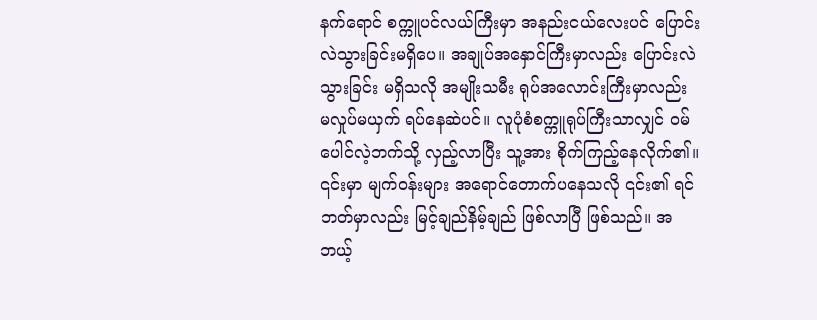နက်ရောင် စက္ကူပင်လယ်ကြီးမှာ အနည်းငယ်လေးပင် ပြောင်းလဲသွားခြင်းမရှိပေ။ အချုပ်အနှောင်ကြီးမှာလည်း ပြောင်းလဲသွားခြင်း မရှိသလို အမျိုးသမီး ရုပ်အလောင်းကြီးမှာလည်း မလှုပ်မယှက် ရပ်နေဆဲပင်။ လူပုံစံစက္ကူရုပ်ကြီးသာလျှင် ဝမ်ပေါင်လဲ့ဘက်သို့ လှည့်လာပြီး သူ့အား စိုက်ကြည့်နေလိုက်၏။ ၎င်းမှာ မျက်ဝန်းများ အရောင်တောက်ပနေသလို ၎င်း၏ ရင်ဘတ်မှာလည်း မြင့်ချည်နိမ့်ချည် ဖြစ်လာပြီ ဖြစ်သည်။ အဘယ့်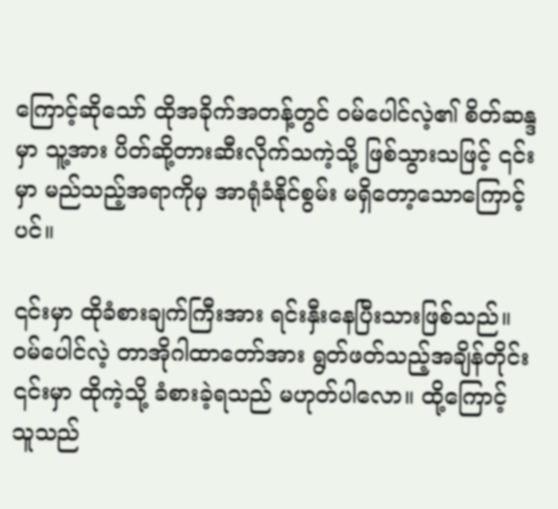ကြောင့်ဆိုသော် ထိုအခိုက်အတန့်တွင် ဝမ်ပေါင်လဲ့၏ စိတ်ဆန္ဒမှာ သူ့အား ပိတ်ဆို့တားဆီးလိုက်သကဲ့သို့ ဖြစ်သွားသဖြင့် ၎င်းမှာ မည်သည့်အရာကိုမှ အာရုံခံနိုင်စွမ်း မရှိတော့သောကြောင့်ပင်။

၎င်းမှာ ထိုခံစားချက်ကြီးအား ရင်းနှီးနေပြီးသားဖြစ်သည်။ ဝမ်ပေါင်လဲ့ တာအိုဂါထာတော်အား ရွတ်ဖတ်သည့်အချိန်တိုင်း ၎င်းမှာ ထိုကဲ့သို့ ခံစားခဲ့ရသည် မဟုတ်ပါလော။ ထို့ကြောင့် သူသည်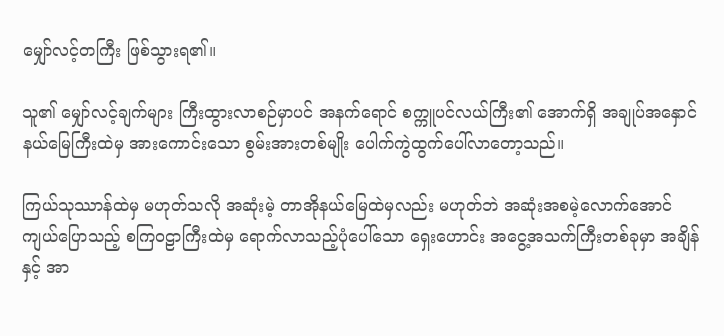မျှော်လင့်တကြီး ဖြစ်သွားရ၏။

သူ၏ မျှော်လင့်ချက်များ ကြီးထွားလာစဉ်မှာပင် အနက်ရောင် စက္ကူပင်လယ်ကြီး၏ အောက်ရှိ အချုပ်အနှောင်နယ်မြေကြီးထဲမှ အားကောင်းသော စွမ်းအားတစ်မျိုး ပေါက်ကွဲထွက်ပေါ်လာတော့သည်။

ကြယ်သုဿာန်ထဲမှ မဟုတ်သလို အဆုံးမဲ့ တာအိုနယ်မြေထဲမှလည်း မဟုတ်ဘဲ အဆုံးအစမဲ့လောက်အောင် ကျယ်ပြောသည့် စကြဝဠာကြီးထဲမှ ရောက်လာသည့်ပုံပေါ်သော ရှေးဟောင်း အငွေ့အသက်ကြီးတစ်ခုမှာ အချိန်နှင့် အာ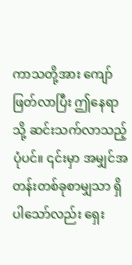ကာသတို့အား ကျော်ဖြတ်လာပြီး ဤနေရာသို့ ဆင်းသက်လာသည့် ပုံပင်။ ၎င်းမှာ အမျှင်အတန်းတစ်ခုစာမျှသာ ရှိပါသော်လည်း ရှေး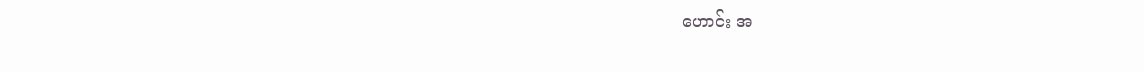ဟောင်း အ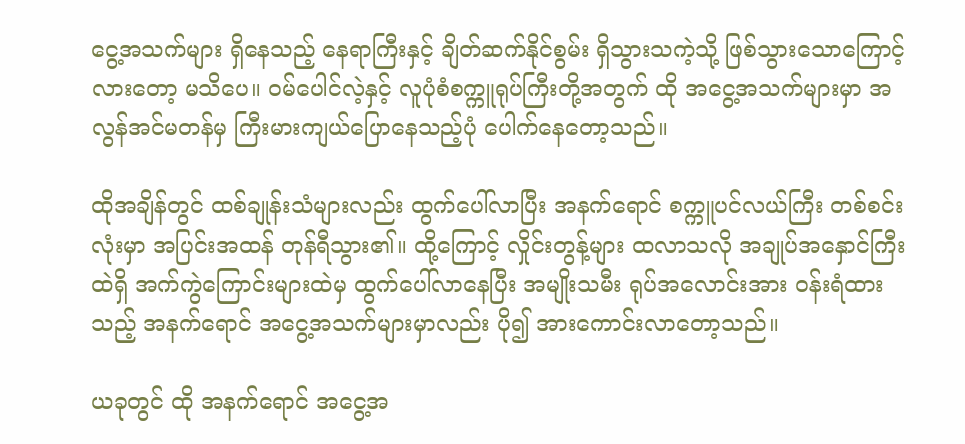ငွေ့အသက်များ ရှိနေသည့် နေရာကြီးနှင့် ချိတ်ဆက်နိုင်စွမ်း ရှိသွားသကဲ့သို့ ဖြစ်သွားသောကြောင့်လားတော့ မသိပေ။ ဝမ်ပေါင်လဲ့နှင့် လူပုံစံစက္ကူရုပ်ကြီးတို့အတွက် ထို အငွေ့အသက်များမှာ အလွန်အင်မတန်မှ ကြီးမားကျယ်ပြောနေသည့်ပုံ ပေါက်နေတော့သည်။

ထိုအချိန်တွင် ထစ်ချုန်းသံများလည်း ထွက်ပေါ်လာပြီး အနက်ရောင် စက္ကူပင်လယ်ကြီး တစ်စင်းလုံးမှာ အပြင်းအထန် တုန်ရီသွား၏။ ထို့ကြောင့် လှိုင်းတွန့်များ ထလာသလို အချုပ်အနှောင်ကြီးထဲရှိ အက်ကွဲကြောင်းများထဲမှ ထွက်ပေါ်လာနေပြီး အမျိုးသမီး ရုပ်အလောင်းအား ဝန်းရံထားသည့် အနက်ရောင် အငွေ့အသက်များမှာလည်း ပို၍ အားကောင်းလာတော့သည်။

ယခုတွင် ထို အနက်ရောင် အငွေ့အ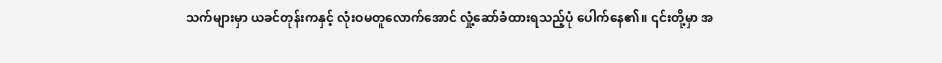သက်များမှာ ယခင်တုန်းကနှင့် လုံးဝမတူလောက်အောင် လှုံ့ဆော်ခံထားရသည့်ပုံ ပေါက်နေ၏။ ၎င်းတို့မှာ အ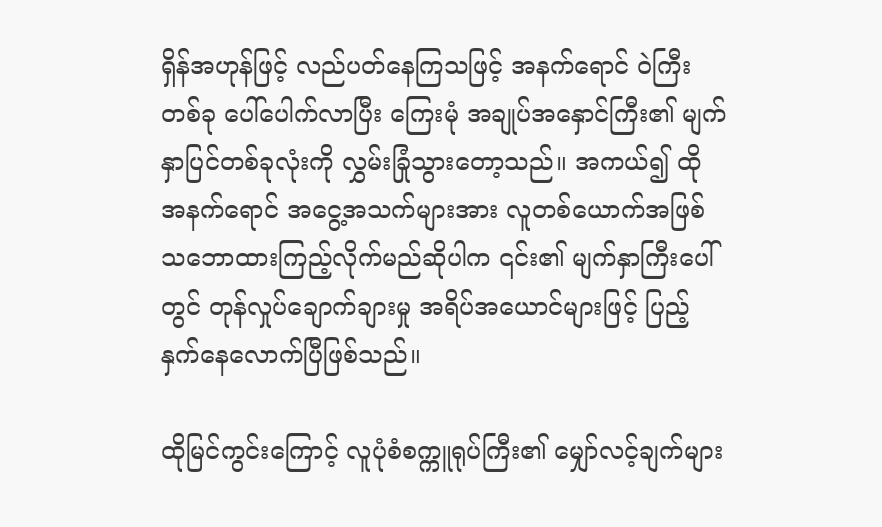ရှိန်အဟုန်ဖြင့် လည်ပတ်နေကြသဖြင့် အနက်ရောင် ဝဲကြီးတစ်ခု ပေါ်ပေါက်လာပြီး ကြေးမုံ အချုပ်အနှောင်ကြီး၏ မျက်နှာပြင်တစ်ခုလုံးကို လွှမ်းခြုံသွားတော့သည်။ အကယ်၍ ထို အနက်ရောင် အငွေ့အသက်များအား လူတစ်‌ယောက်အဖြစ် သဘောထားကြည့်လိုက်မည်ဆိုပါက ၎င်း၏ မျက်နှာကြီးပေါ်တွင် တုန်လှုပ်ချောက်ချားမှု အရိပ်အယောင်များဖြင့် ပြည့်နှက်နေလောက်ပြီဖြစ်သည်။

ထိုမြင်ကွင်းကြောင့် လူပုံစံစက္ကူရုပ်ကြီး၏ မျှော်လင့်ချက်များ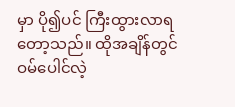မှာ ပို၍ပင် ကြီးထွားလာရတော့သည်။ ထိုအချိန်တွင် ဝမ်ပေါင်လဲ့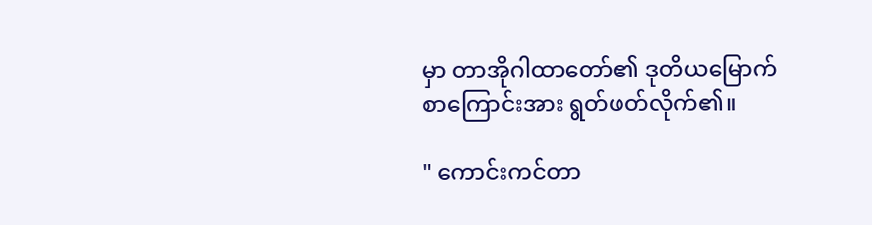မှာ တာအိုဂါထာတော်၏ ဒုတိယမြောက် စာကြောင်းအား ရွတ်ဖတ်လိုက်၏။

" ကောင်းကင်တာ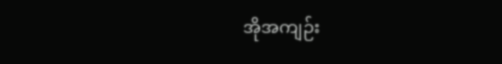အိုအကျဉ်း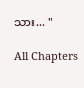သား... "

All Chapters